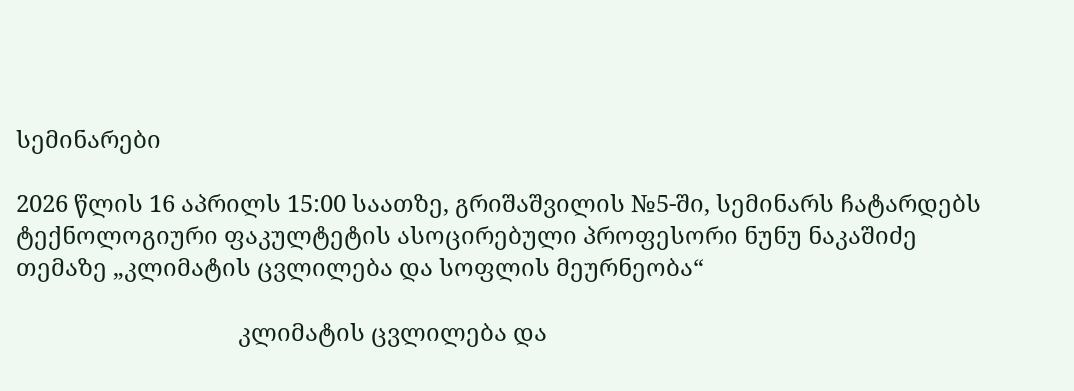სემინარები

2026 წლის 16 აპრილს 15:00 საათზე, გრიშაშვილის №5-ში, სემინარს ჩატარდებს ტექნოლოგიური ფაკულტეტის ასოცირებული პროფესორი ნუნუ ნაკაშიძე თემაზე „კლიმატის ცვლილება და სოფლის მეურნეობა“

                                     კლიმატის ცვლილება და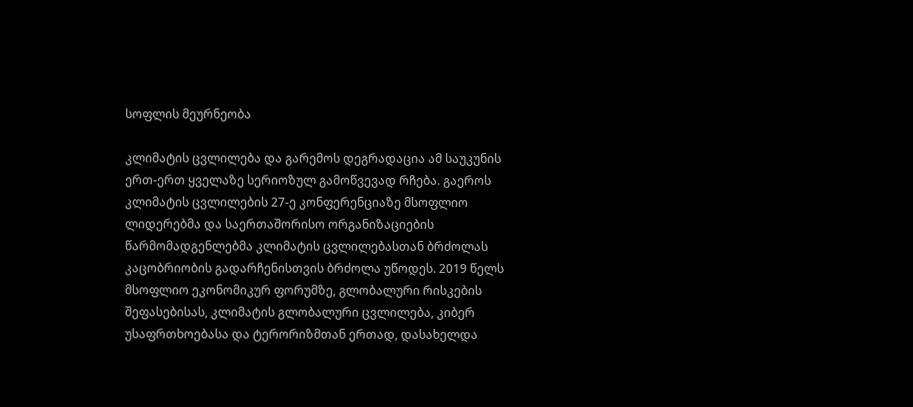სოფლის მეურნეობა

კლიმატის ცვლილება და გარემოს დეგრადაცია ამ საუკუნის ერთ-ერთ ყველაზე სერიოზულ გამოწვევად რჩება. გაეროს კლიმატის ცვლილების 27-ე კონფერენციაზე მსოფლიო ლიდერებმა და საერთაშორისო ორგანიზაციების წარმომადგენლებმა კლიმატის ცვლილებასთან ბრძოლას კაცობრიობის გადარჩენისთვის ბრძოლა უწოდეს. 2019 წელს მსოფლიო ეკონომიკურ ფორუმზე, გლობალური რისკების შეფასებისას, კლიმატის გლობალური ცვლილება, კიბერ უსაფრთხოებასა და ტერორიზმთან ერთად, დასახელდა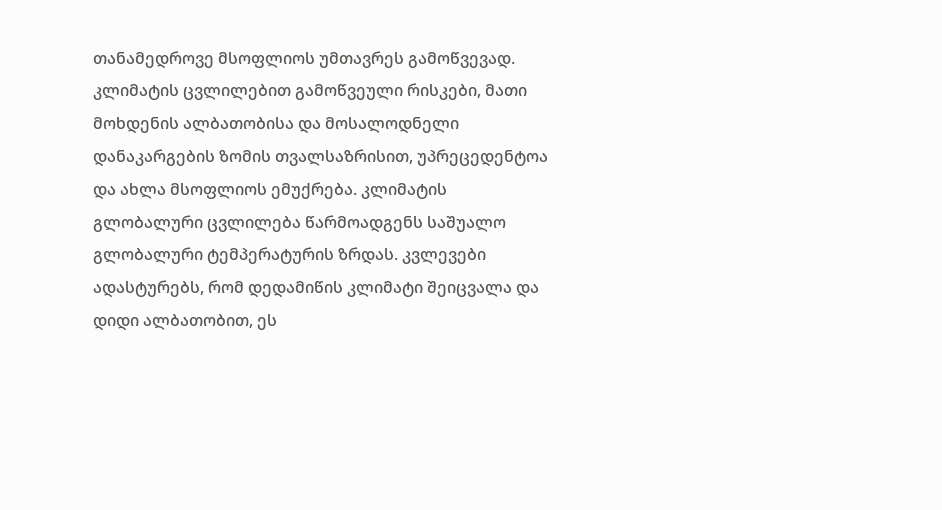თანამედროვე მსოფლიოს უმთავრეს გამოწვევად. კლიმატის ცვლილებით გამოწვეული რისკები, მათი მოხდენის ალბათობისა და მოსალოდნელი დანაკარგების ზომის თვალსაზრისით, უპრეცედენტოა და ახლა მსოფლიოს ემუქრება. კლიმატის გლობალური ცვლილება წარმოადგენს საშუალო გლობალური ტემპერატურის ზრდას. კვლევები ადასტურებს, რომ დედამიწის კლიმატი შეიცვალა და დიდი ალბათობით, ეს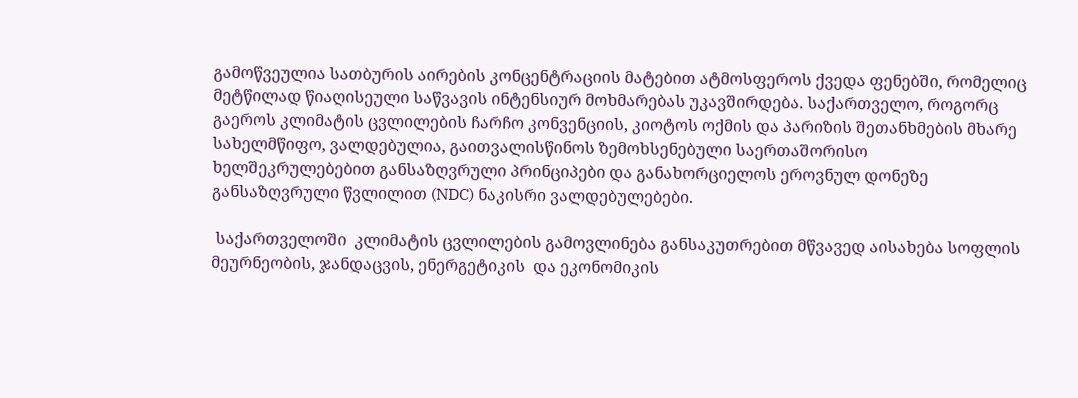გამოწვეულია სათბურის აირების კონცენტრაციის მატებით ატმოსფეროს ქვედა ფენებში, რომელიც მეტწილად წიაღისეული საწვავის ინტენსიურ მოხმარებას უკავშირდება. საქართველო, როგორც გაეროს კლიმატის ცვლილების ჩარჩო კონვენციის, კიოტოს ოქმის და პარიზის შეთანხმების მხარე სახელმწიფო, ვალდებულია, გაითვალისწინოს ზემოხსენებული საერთაშორისო ხელშეკრულებებით განსაზღვრული პრინციპები და განახორციელოს ეროვნულ დონეზე განსაზღვრული წვლილით (NDC) ნაკისრი ვალდებულებები.

 საქართველოში  კლიმატის ცვლილების გამოვლინება განსაკუთრებით მწვავედ აისახება სოფლის მეურნეობის, ჯანდაცვის, ენერგეტიკის  და ეკონომიკის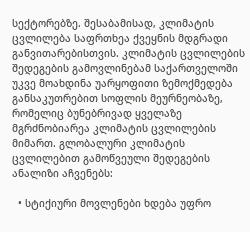სექტორებზე. შესაბამისად, კლიმატის ცვლილება საფრთხეა ქვეყნის მდგრადი განვითარებისთვის. კლიმატის ცვლილების შედეგების გამოვლინებამ საქართველოში უკვე მოახდინა უარყოფითი ზემოქმედება  განსაკუთრებით სოფლის მეურნეობაზე, რომელიც ბუნებრივად ყველაზე მგრძნობიარეა კლიმატის ცვლილების მიმართ. გლობალური კლიმატის ცვლილებით გამოწვეული შედეგების ანალიზი აჩვენებს:

  • სტიქიური მოვლენები ხდება უფრო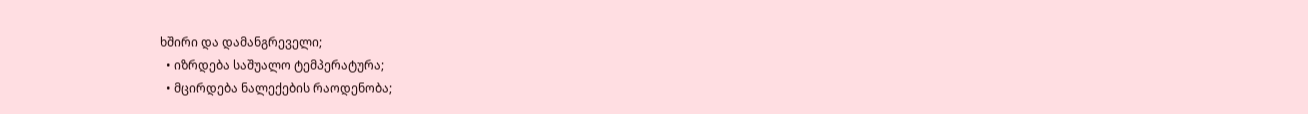ხშირი და დამანგრეველი;
  • იზრდება საშუალო ტემპერატურა;
  • მცირდება ნალექების რაოდენობა;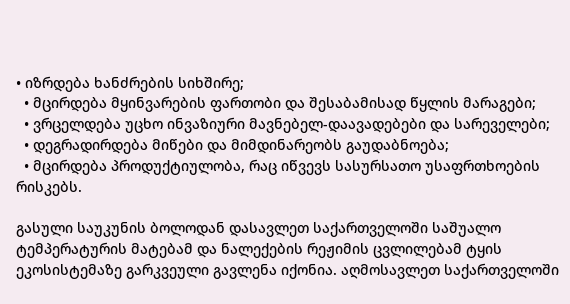• იზრდება ხანძრების სიხშირე;
  • მცირდება მყინვარების ფართობი და შესაბამისად წყლის მარაგები;
  • ვრცელდება უცხო ინვაზიური მავნებელ-დაავადებები და სარეველები;
  • დეგრადირდება მიწები და მიმდინარეობს გაუდაბნოება;
  • მცირდება პროდუქტიულობა, რაც იწვევს სასურსათო უსაფრთხოების რისკებს.

გასული საუკუნის ბოლოდან დასავლეთ საქართველოში საშუალო ტემპერატურის მატებამ და ნალექების რეჟიმის ცვლილებამ ტყის ეკოსისტემაზე გარკვეული გავლენა იქონია. აღმოსავლეთ საქართველოში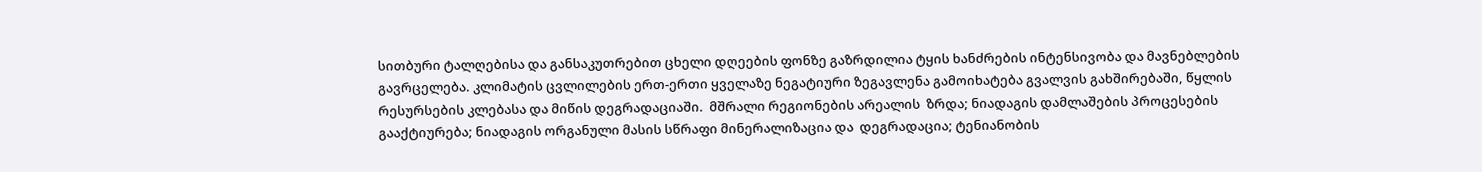სითბური ტალღებისა და განსაკუთრებით ცხელი დღეების ფონზე გაზრდილია ტყის ხანძრების ინტენსივობა და მავნებლების გავრცელება. კლიმატის ცვლილების ერთ-ერთი ყველაზე ნეგატიური ზეგავლენა გამოიხატება გვალვის გახშირებაში, წყლის რესურსების კლებასა და მიწის დეგრადაციაში.  მშრალი რეგიონების არეალის  ზრდა; ნიადაგის დამლაშების პროცესების გააქტიურება; ნიადაგის ორგანული მასის სწრაფი მინერალიზაცია და  დეგრადაცია; ტენიანობის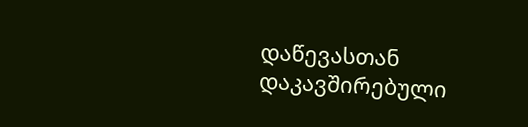დაწევასთან დაკავშირებული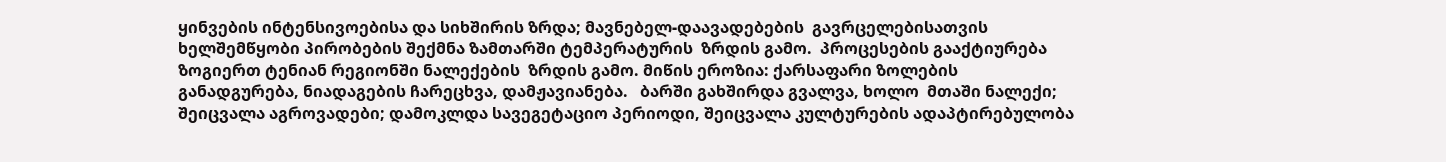ყინვების ინტენსივოებისა და სიხშირის ზრდა; მავნებელ-დაავადებების  გავრცელებისათვის ხელშემწყობი პირობების შექმნა ზამთარში ტემპერატურის  ზრდის გამო.  პროცესების გააქტიურება ზოგიერთ ტენიან რეგიონში ნალექების  ზრდის გამო. მიწის ეროზია: ქარსაფარი ზოლების განადგურება, ნიადაგების ჩარეცხვა, დამჟავიანება.   ბარში გახშირდა გვალვა, ხოლო  მთაში ნალექი; შეიცვალა აგროვადები; დამოკლდა სავეგეტაციო პერიოდი, შეიცვალა კულტურების ადაპტირებულობა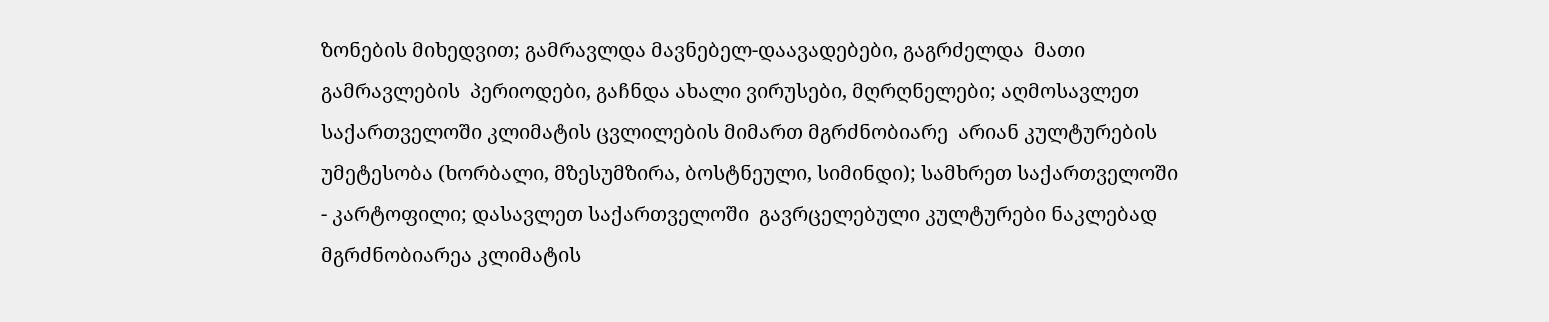ზონების მიხედვით; გამრავლდა მავნებელ-დაავადებები, გაგრძელდა  მათი გამრავლების  პერიოდები, გაჩნდა ახალი ვირუსები, მღრღნელები; აღმოსავლეთ საქართველოში კლიმატის ცვლილების მიმართ მგრძნობიარე  არიან კულტურების უმეტესობა (ხორბალი, მზესუმზირა, ბოსტნეული, სიმინდი); სამხრეთ საქართველოში - კარტოფილი; დასავლეთ საქართველოში  გავრცელებული კულტურები ნაკლებად მგრძნობიარეა კლიმატის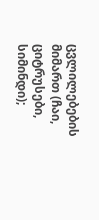ცვლილებების მიმართ (ჩაი, ციტრუსები, სიმინდი);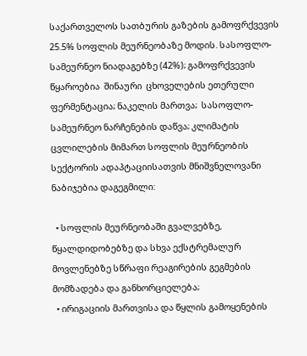საქართველოს სათბურის გაზების გამოფრქვევის  25.5% სოფლის მეურნეობაზე მოდის. სასოფლო-სამეურნეო ნიადაგებზე (42%); გამოფრქვევის  წყაროებია  შინაური  ცხოველების ეთერული ფერმენტაცია; ნაკელის მართვა;  სასოფლო-სამეურნეო ნარჩენების დაწვა; კლიმატის ცვლილების მიმართ სოფლის მეურნეობის სექტორის ადაპტაციისათვის მნიშვნელოვანი ნაბიჯებია დაგეგმილი:

  • სოფლის მეურნეობაში გვალვებზე, წყალდიდობებზე და სხვა ექსტრემალურ მოვლენებზე სწრაფი რეაგირების გეგმების მომზადება და განხორციელება;
  • ირიგაციის მართვისა და წყლის გამოყენების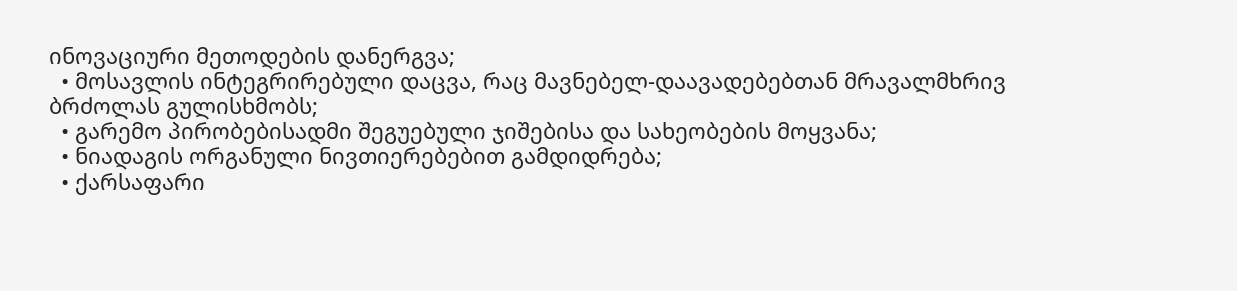ინოვაციური მეთოდების დანერგვა;
  • მოსავლის ინტეგრირებული დაცვა, რაც მავნებელ-დაავადებებთან მრავალმხრივ ბრძოლას გულისხმობს;
  • გარემო პირობებისადმი შეგუებული ჯიშებისა და სახეობების მოყვანა;
  • ნიადაგის ორგანული ნივთიერებებით გამდიდრება;
  • ქარსაფარი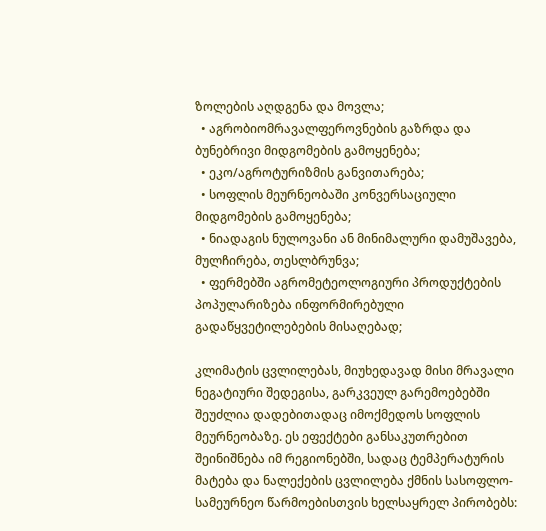ზოლების აღდგენა და მოვლა;
  • აგრობიომრავალფეროვნების გაზრდა და ბუნებრივი მიდგომების გამოყენება;
  • ეკო/აგროტურიზმის განვითარება;
  • სოფლის მეურნეობაში კონვერსაციული მიდგომების გამოყენება;
  • ნიადაგის ნულოვანი ან მინიმალური დამუშავება, მულჩირება, თესლბრუნვა;
  • ფერმებში აგრომეტეოლოგიური პროდუქტების პოპულარიზება ინფორმირებული გადაწყვეტილებების მისაღებად;

კლიმატის ცვლილებას, მიუხედავად მისი მრავალი ნეგატიური შედეგისა, გარკვეულ გარემოებებში შეუძლია დადებითადაც იმოქმედოს სოფლის მეურნეობაზე. ეს ეფექტები განსაკუთრებით შეინიშნება იმ რეგიონებში, სადაც ტემპერატურის მატება და ნალექების ცვლილება ქმნის სასოფლო-სამეურნეო წარმოებისთვის ხელსაყრელ პირობებს: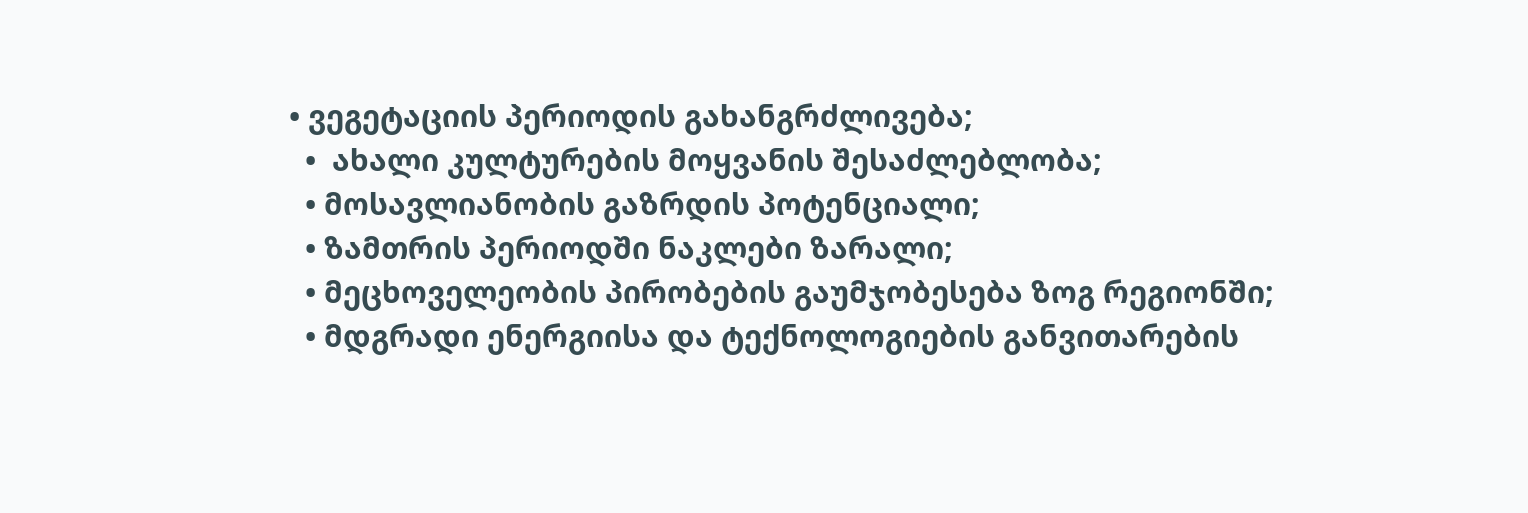• ვეგეტაციის პერიოდის გახანგრძლივება;
  •  ახალი კულტურების მოყვანის შესაძლებლობა;
  • მოსავლიანობის გაზრდის პოტენციალი;
  • ზამთრის პერიოდში ნაკლები ზარალი;
  • მეცხოველეობის პირობების გაუმჯობესება ზოგ რეგიონში;
  • მდგრადი ენერგიისა და ტექნოლოგიების განვითარების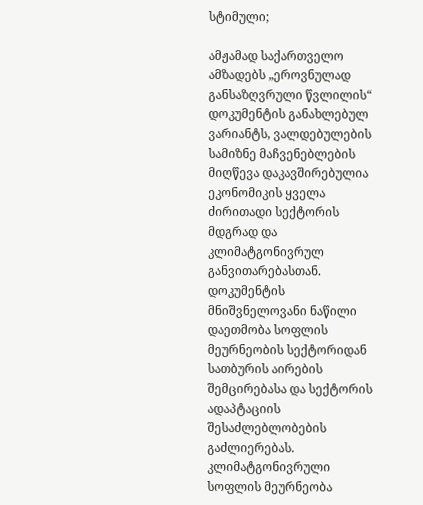სტიმული;

ამჟამად საქართველო ამზადებს „ეროვნულად განსაზღვრული წვლილის“ დოკუმენტის განახლებულ ვარიანტს, ვალდებულების სამიზნე მაჩვენებლების მიღწევა დაკავშირებულია ეკონომიკის ყველა ძირითადი სექტორის მდგრად და კლიმატგონივრულ განვითარებასთან. დოკუმენტის მნიშვნელოვანი ნაწილი დაეთმობა სოფლის მეურნეობის სექტორიდან სათბურის აირების შემცირებასა და სექტორის ადაპტაციის შესაძლებლობების გაძლიერებას. კლიმატგონივრული სოფლის მეურნეობა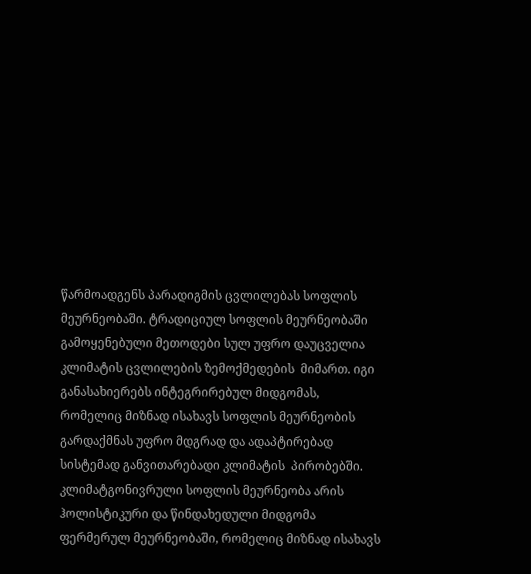წარმოადგენს პარადიგმის ცვლილებას სოფლის მეურნეობაში. ტრადიციულ სოფლის მეურნეობაში გამოყენებული მეთოდები სულ უფრო დაუცველია კლიმატის ცვლილების ზემოქმედების  მიმართ. იგი განასახიერებს ინტეგრირებულ მიდგომას, რომელიც მიზნად ისახავს სოფლის მეურნეობის გარდაქმნას უფრო მდგრად და ადაპტირებად სისტემად განვითარებადი კლიმატის  პირობებში. კლიმატგონივრული სოფლის მეურნეობა არის ჰოლისტიკური და წინდახედული მიდგომა ფერმერულ მეურნეობაში, რომელიც მიზნად ისახავს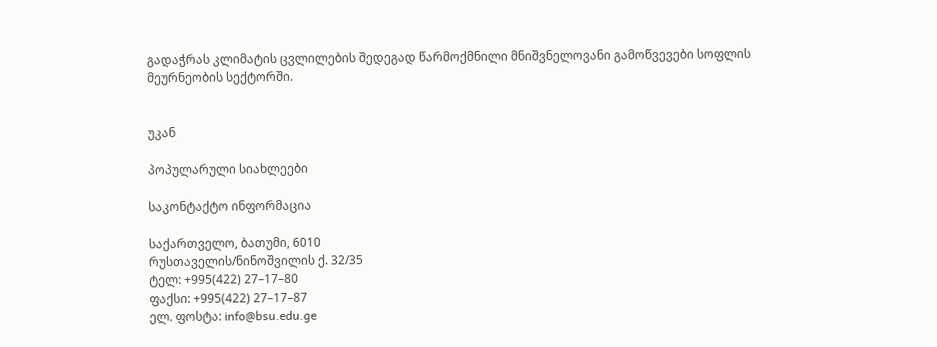გადაჭრას კლიმატის ცვლილების შედეგად წარმოქმნილი მნიშვნელოვანი გამოწვევები სოფლის მეურნეობის სექტორში.


უკან

პოპულარული სიახლეები

საკონტაქტო ინფორმაცია

საქართველო, ბათუმი, 6010
რუსთაველის/ნინოშვილის ქ. 32/35
ტელ: +995(422) 27–17–80
ფაქსი: +995(422) 27–17–87
ელ. ფოსტა: info@bsu.edu.ge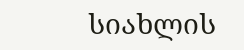სიახლის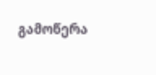გამოწერა